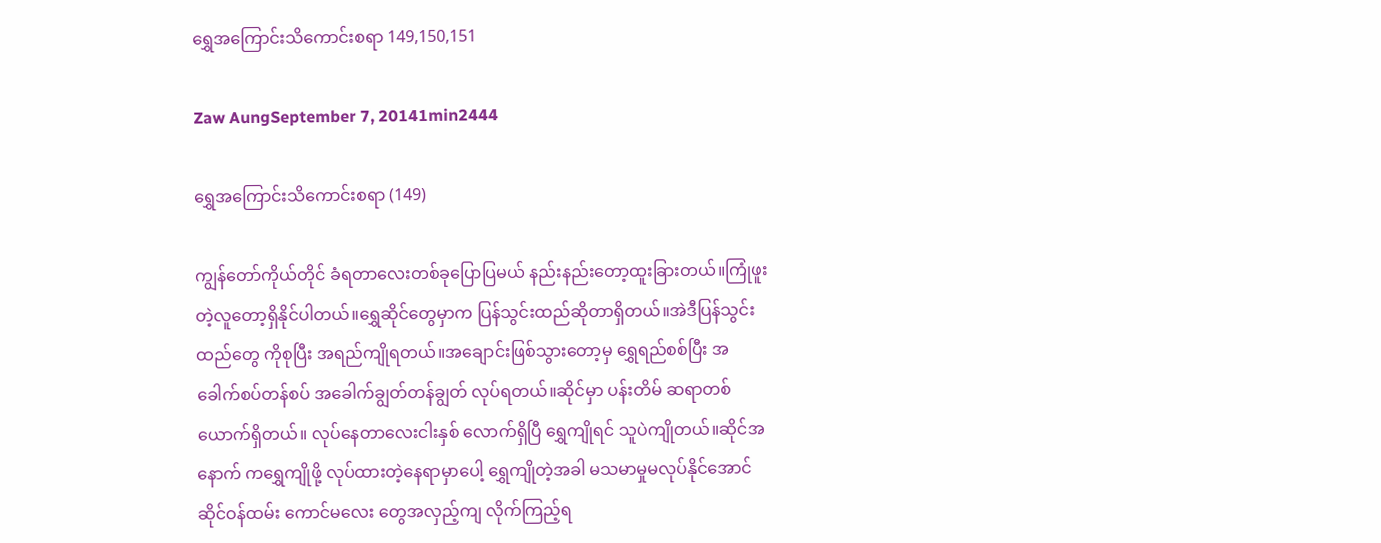ရွှေအကြောင်းသိကောင်းစရာ 149,150,151

Zaw AungSeptember 7, 20141min2444

ရွှေအကြောင်းသိကောင်းစရာ (149)

ကျွန်တော်ကိုယ်တိုင် ခံရတာလေးတစ်ခုပြောပြမယ် နည်းနည်းတော့ထူးခြားတယ်။ကြုံဖူးတဲ့လူတော့ရှိနိုင်ပါတယ်။ရွှေဆိုင်တွေမှာက ပြန်သွင်းထည်ဆိုတာရှိတယ်။အဲဒီပြန်သွင်းထည်တွေ ကိုစုပြီး အရည်ကျိုရတယ်။အချောင်းဖြစ်သွားတော့မှ ရွှေရည်စစ်ပြီး အခေါက်စပ်တန်စပ် အခေါက်ချွတ်တန်ချွတ် လုပ်ရတယ်။ဆိုင်မှာ ပန်းတိမ် ဆရာတစ်ယောက်ရှိတယ်။ လုပ်နေတာလေးငါးနှစ် လောက်ရှိပြီ ရွှေကျိုရင် သူပဲကျိုတယ်။ဆိုင်အနောက် ကရွှေကျိုဖို့ လုပ်ထားတဲ့နေရာမှာပေါ့ ရွှေကျိုတဲ့အခါ မသမာမှုမလုပ်နိုင်အောင် ဆိုင်ဝန်ထမ်း ကောင်မလေး တွေအလှည့်ကျ လိုက်ကြည့်ရ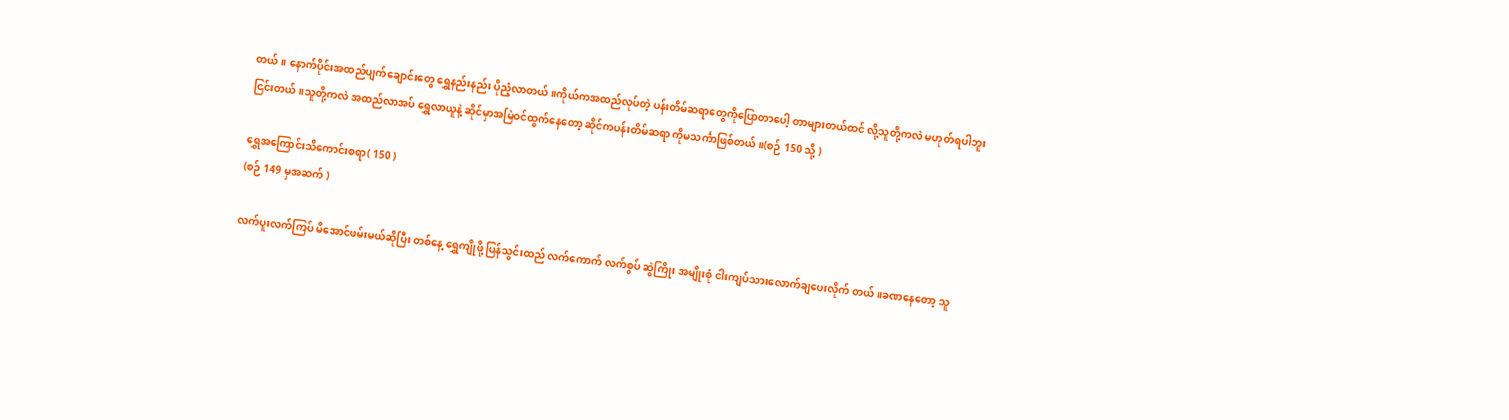တယ်။ နောက်ပိုင်းအထည်ပျက်ချောင်းတွေ ရွှေနည်းနည်း ပိုညံ့လာတယ်။ကိုယ်ကအထည်လုပ်တဲ့ ပန်းတိမ်ဆရာတွေကိုပြောတာပေါ့ တာများတယ်ထင် လို့သူတို့ကလဲ မဟုတ်ရပါဘူး ငြင်းတယ်။သူတို့ကလဲ အထည်လာအပ် ရွှေလာယူနဲ့ ဆိုင်မှာအမြဲဝင်ထွက်နေတော့ ဆိုင်ကပန်းတိမ်ဆရာ ကိုမသင်္ကာဖြစ်တယ်။(စဉ် 150 သို့ )

ရွှေအကြောင်းသိကောင်းစရာ( 150 )
(စဉ် 149 မှအဆက် )

လက်ပူးလက်ကြပ် မိအောင်ဖမ်းမယ်ဆိုပြီး တစ်နေ့ ရွှေကျိုဖို့ ပြန်သွင်းထည် လက်ကောက် လက်စွပ် ဆွဲကြိုး အမျိုးစုံ ငါးကျပ်သားလောက်ချပေးလိုက် တယ်။ခဏနေတော့ သူ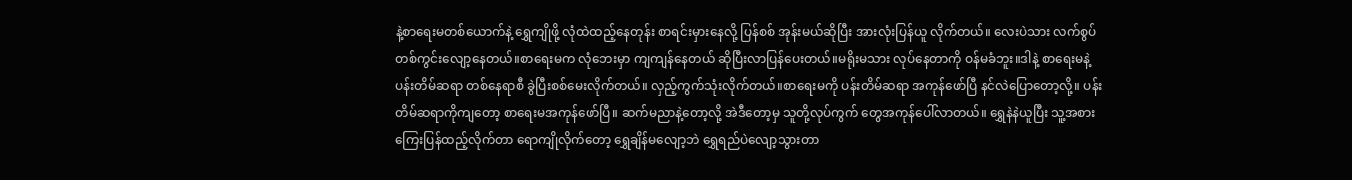နဲ့စာရေးမတစ်ယောက်နဲ့ ရွှေကျိုဖို့ လုံထဲထည့်နေတုန်း စာရင်းမှားနေလို့ ပြန်စစ် အုန်းမယ်ဆိုပြီး အားလုံးပြန်ယူ လိုက်တယ်။ လေးပဲသား လက်စွပ် တစ်ကွင်းလျော့နေတယ်။စာရေးမက လုံဘေးမှာ ကျကျန်နေတယ် ဆိုပြီးလာပြန်ပေးတယ်။မရိုးမသား လုပ်နေတာကို ဝန်မခံဘူး။ဒါနဲ့ စာရေးမနဲ့ ပန်းတိမ်ဆရာ တစ်နေရာစီ ခွဲပြီးစစ်မေးလိုက်တယ်။ လှည့်ကွက်သုံးလိုက်တယ်။စာရေးမကို ပန်းတိမ်ဆရာ အကုန်ဖော်ပြီ နင်လဲပြောတော့လို့။ ပန်းတိမ်ဆရာကိုကျတော့ စာရေးမအကုန်ဖော်ပြီ။ ဆက်မညာနဲ့တော့လို့ အဲဒီတော့မှ သူတို့လုပ်ကွက် တွေအကုန်ပေါ်လာတယ်။ ရွှေနဲနဲယူပြီး သူ့အစား ကြေးပြန်ထည့်လိုက်တာ ရောကျိုလိုက်တော့ ရွှေချိန်မလျော့ဘဲ ရွှေရည်ပဲလျော့သွားတာ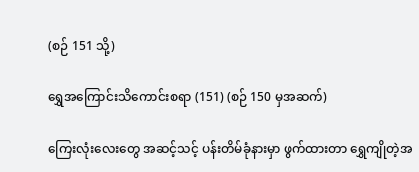(စဉ် 151 သို့)

ရွှေအကြောင်းသိကောင်းစရာ (151) (စဉ် 150 မှအဆက်)

ကြေးလုံးလေးတွေ အဆင့်သင့် ပန်းတိမ်ခုံနားမှာ ဖွက်ထားတာ ရွှေကျိုတဲ့အ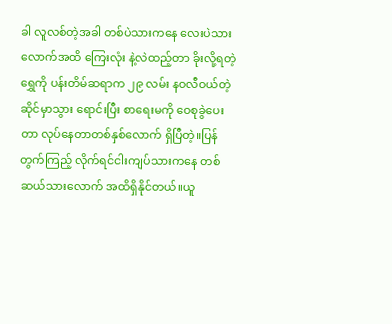ခါ လူလစ်တဲ့အခါ တစ်ပဲသားကနေ လေးပဲသားလောက်အထိ ကြေးလုံး နဲ့လဲထည့်တာ ခိုးလို့ရတဲ့ရွှေကို ပန်းတိမ်ဆရာက ၂၉ လမ်း နဝလီဝယ်တဲ့ ဆိုင်မှာသွား ရောင်းပြီး စာရေးမကို ဝေစုခွဲပေးတာ လုပ်နေတာတစ်နှစ်လောက် ရှိပြီတဲ့။ပြန်တွက်ကြည့် လိုက်ရင်ငါးကျပ်သားကနေ တစ်ဆယ်သားလောက် အထိရှိနိုင်တယ်။ယူ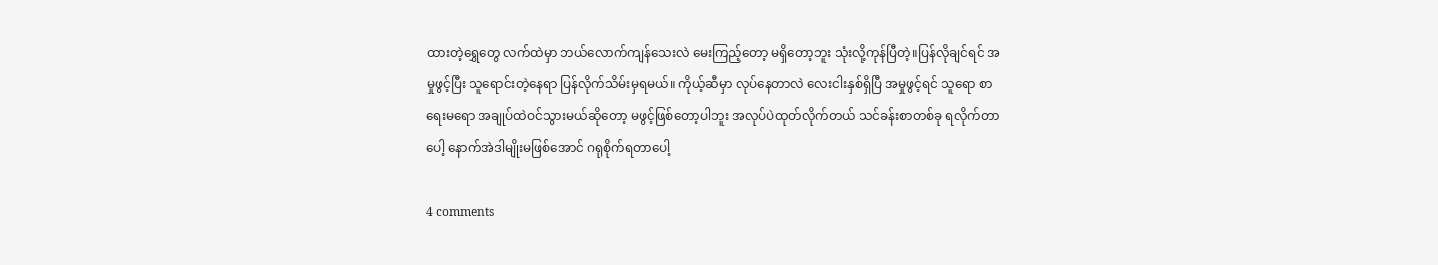ထားတဲ့ရွှေတွေ လက်ထဲမှာ ဘယ်လောက်ကျန်သေးလဲ မေးကြည့်တော့ မရှိတော့ဘူး သုံးလို့ကုန်ပြီတဲ့။ပြန်လိုချင်ရင် အမှုဖွင့်ပြီး သူရောင်းတဲ့နေရာ ပြန်လိုက်သိမ်းမှရမယ်။ ကိုယ့်ဆီမှာ လုပ်နေတာလဲ လေးငါးနှစ်ရှိပြီ အမှုဖွင့်ရင် သူရော စာရေးမရော အချုပ်ထဲဝင်သွားမယ်ဆိုတော့ မဖွင့်ဖြစ်တော့ပါဘူး အလုပ်ပဲထုတ်လိုက်တယ် သင်ခန်းစာတစ်ခု ရလိုက်တာပေါ့ နောက်အဲဒါမျိုးမဖြစ်အောင် ဂရုစိုက်ရတာပေါ့

4 comments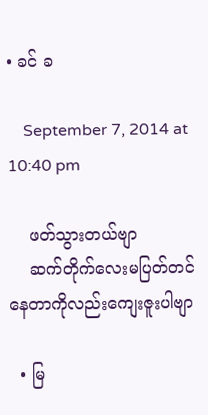• ခင် ခ

    September 7, 2014 at 10:40 pm

    ဖတ်သွားတယ်ဗျာ
    ဆက်တိုက်လေးမပြတ်တင်နေတာကိုလည်းကျေးဇူးပါဗျာ

  • မြ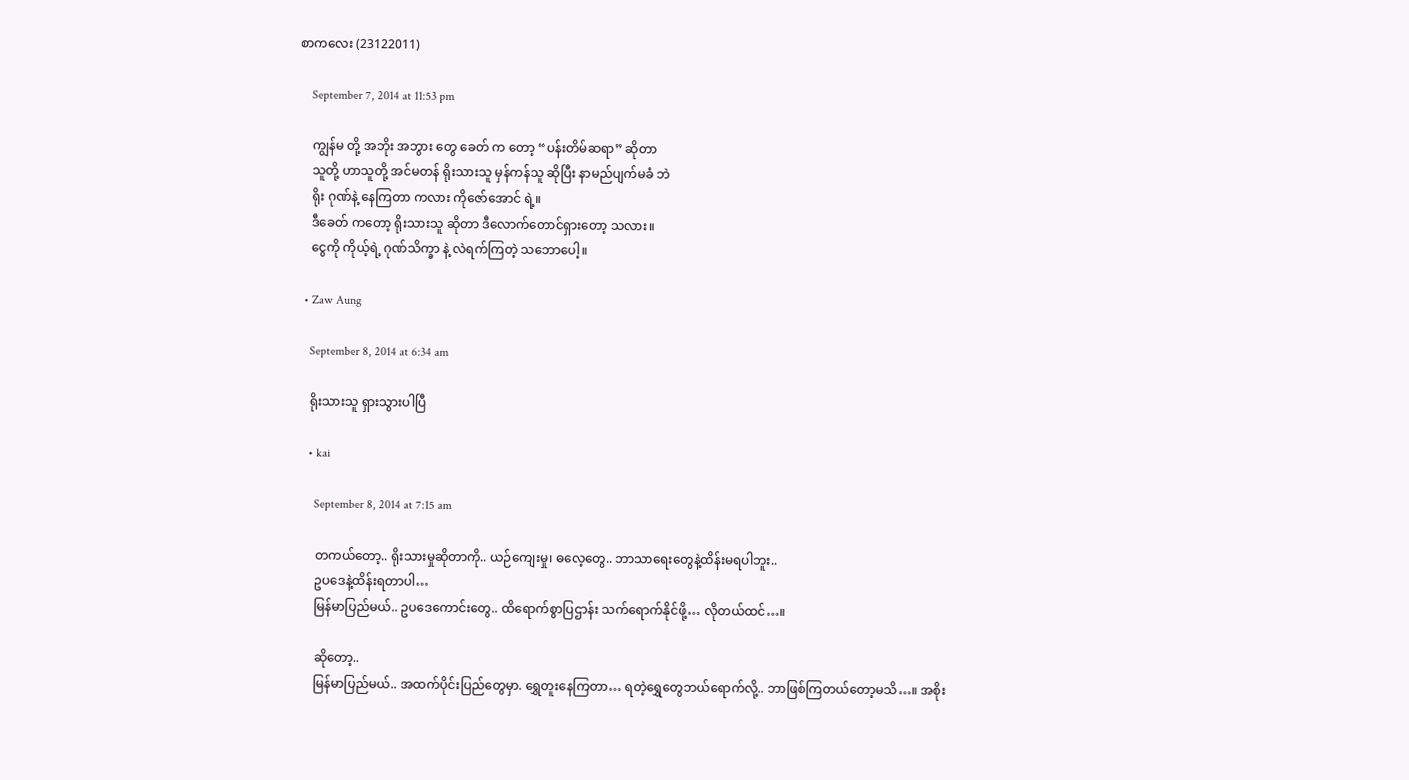စာကလေး (23122011)

    September 7, 2014 at 11:53 pm

    ကျွန်မ တို့ အဘိုး အဘွား တွေ ခေတ် က တော့ “ပန်းတိမ်ဆရာ” ဆိုတာ
    သူတို့ ဟာသူတို့ အင်မတန် ရိုးသားသူ မှန်ကန်သူ ဆိုပြီး နာမည်ပျက်မခံ ဘဲ
    ရိုး ဂုဏ်နဲ့ နေကြတာ ကလား ကိုဇော်အောင် ရဲ့။
    ဒီခေတ် ကတော့ ရိုးသားသူ ဆိုတာ ဒီလောက်တောင်ရှားတော့ သလား။
    ငွေကို ကိုယ့်ရဲ့ ဂုဏ်သိက္ခာ နဲ့ လဲရက်ကြတဲ့ သဘောပေါ့။

  • Zaw Aung

    September 8, 2014 at 6:34 am

    ရိုးသားသူ ရှားသွားပါပြီ

    • kai

      September 8, 2014 at 7:15 am

      တကယ်တော့.. ရိုးသားမှုဆိုတာကို.. ယဉ်ကျေးမှု၊ ဓလေ့တွေ.. ဘာသာရေးတွေနဲ့ထိန်းမရပါဘူး..
      ဥပဒေနဲ့ထိန်းရတာပါ…
      မြန်မာပြည်မယ်.. ဥပဒေကောင်းတွေ.. ထိရောက်စွာပြဌာန်း သက်ရောက်နိုင်ဖို့… လိုတယ်ထင်…။

      ဆိုတော့..
      မြန်မာပြည်မယ်.. အထက်ပိုင်းပြည်တွေမှာ. ရွှေတူးနေကြတာ… ရတဲ့ရွှေတွေဘယ်ရောက်လို့.. ဘာဖြစ်ကြတယ်တော့မသိ…။ အစိုး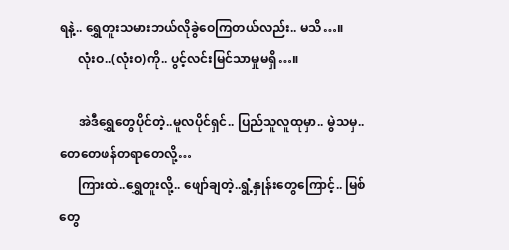ရနဲ့.. ရွှေတူးသမားဘယ်လိုခွဲဝေကြတယ်လည်း.. မသိ…။
      လုံးဝ..(လုံးဝ)ကို.. ပွင့်လင်းမြင်သာမှုမရှိ…။

      အဲဒီရွှေတွေပိုင်တဲ့..မူလပိုင်ရှင်.. ပြည်သူလူထုမှာ.. မွဲသမှ.. တေတေဖန်တရာတေလို့…
      ကြားထဲ..ရွှေတူးလို့.. ဖျော်ချတဲ့..ရွံ့နှုန်းတွေကြောင့်.. မြစ်တွေ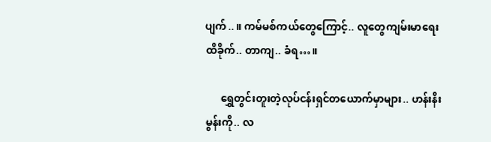ပျက်..။ ကမ်မစ်ကယ်တွေကြောင့်.. လူတွေကျမ်းမာရေးထိခိုက်.. တာကျ.. ခံရ…။

      ရွှေတွင်းတူးတဲ့လုပ်ငန်းရှင်တယောက်မှာများ.. ဟန်းနိးမွန်းကို.. လ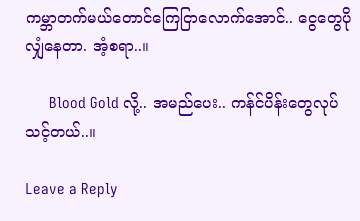ကမ္ဘာတက်မယ်တောင်ကြေငြာလောက်အောင်.. ငွေတွေပိုလျှံနေတာ. အံ့စရာ..။

      Blood Gold လို့.. အမည်ပေး.. ကန်င်ပိန်းတွေလုပ်သင့်တယ်..။

Leave a Reply